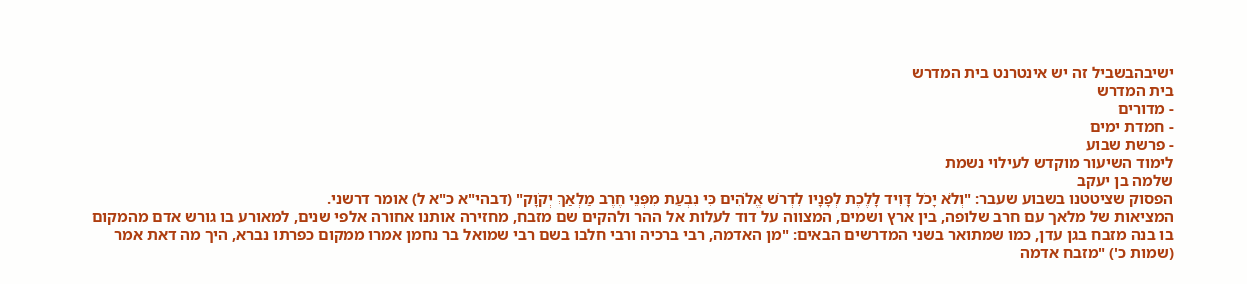ישיבהבשביל זה יש אינטרנט בית המדרש
בית המדרש
- מדורים
- חמדת ימים
- פרשת שבוע
לימוד השיעור מוקדש לעילוי נשמת
שלמה בן יעקב
הפסוק שציטטנו בשבוע שעבר: "וְלֹא יָכֹל דָּוִיד לָלֶכֶת לְפָנָיו לִדְרֹשׁ אֱלֹהִים כִּי נִבְעַת מִפְּנֵי חֶרֶב מַלְאַךְ יְקֹוָק" (דבהי"א כ"א ל) אומר דרשני.
המציאות של מלאך עם חרב שלופה, בין ארץ ושמים, המצווה על דוד לעלות אל ההר ולהקים שם מזבח, מחזירה אותנו אחורה אלפי שנים, למאורע בו גורש אדם מהמקום בו בנה מזבח בגן עדן, כמו שמתואר בשני המדרשים הבאים: "מן האדמה, רבי ברכיה ורבי חלבו בשם רבי שמואל בר נחמן אמרו ממקום כפרתו נברא, היך מה דאת אמר (שמות כ') "מזבח אדמה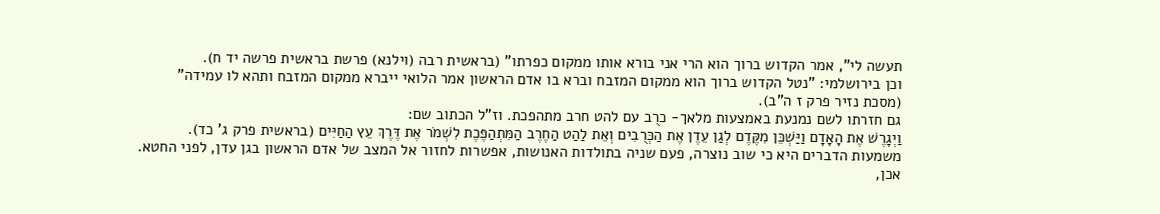תעשה לי", אמר הקדוש ברוך הוא הרי אני בורא אותו ממקום כפרתו" (בראשית רבה (וילנא) פרשת בראשית פרשה יד ח).
וכן בירושלמי: "נטל הקדוש ברוך הוא ממקום המזבח וברא בו אדם הראשון אמר הלואי ייברא ממקום המזבח ותהא לו עמידה"
(מסכת נזיר פרק ז ה"ב).
גם חזרתו לשם נמנעת באמצעות מלאך- כרֻב עם להט חרב מתהפכת. וז"ל הכתוב שם:
וַיְגָרֶשׁ אֶת הָאָדָם וַיַּשְׁכֵּן מִקֶּדֶם לְגַן עֵדֶן אֶת הַכְּרֻבִים וְאֵת לַהַט הַחֶרֶב הַמִּתְהַפֶּכֶת לִשְׁמֹר אֶת דֶּרֶךְ עֵץ הַחַיִּים (בראשית פרק ג' כד).
משמעות הדברים היא כי שוב נוצרה, פעם שניה בתולדות האנושות, אפשרות לחזור אל המצב של אדם הראשון בגן עדן, לפני החטא.
אכן,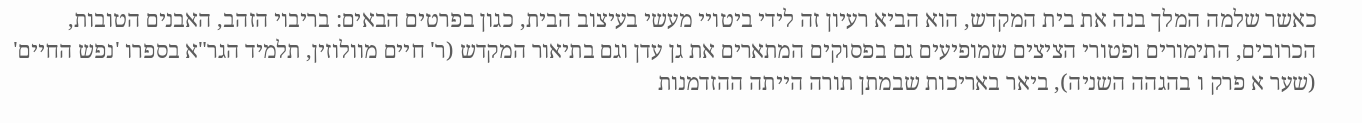כאשר שלמה המלך בנה את בית המקדש, הוא הביא רעיון זה לידי ביטויי מעשי בעיצוב הבית, כגון בפרטים הבאים: בריבוי הזהב, האבנים הטובות, הכרובים, התימורים ופטורי הציצים שמופיעים גם בפסוקים המתארים את גן עדן וגם בתיאור המקדש (ר' חיים מוולוזין, תלמיד הגר"א בספרו 'נפש החיים' (שער א פרק ו בהגהה השניה), ביאר באריכות שבמתן תורה הייתה ההזדמנות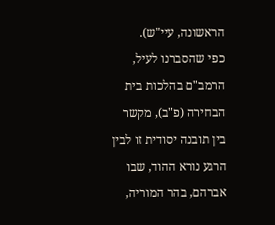הראשונה, עיי"ש).
כפי שהסברנו לעיל, הרמב"ם בהלכות בית הבחירה (פ"ב), מקשר בין תובנה יסודית זו לבין הרגע נורא ההוד, שבו אברהם, בהר המוריה,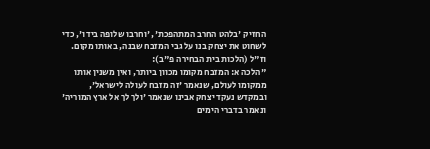החזיק 'בלהט החרב המתהפכת', 'וחרבו שלופה בידו', כדי לשחוט את יצחק בנו על גבי המזבח שבנה, באותו מקום.
וז"ל (הלכות בית הבחירה פ"ב):
"הלכה א: המזבח מקומו מכוון ביותר, ואין משנין אותו ממקומו לעולם, שנאמר 'זה מזבח לעולה לישראל', ובמקדש נעקד יצחק אבינו שנאמר 'ולך לך אל ארץ המוריה' ונאמר בדברי הימים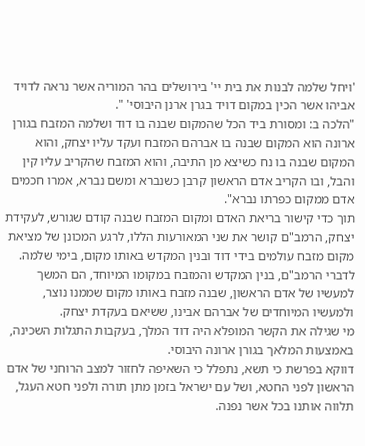'ויחל שלמה לבנות את בית יי' בירושלים בהר המוריה אשר נראה לדויד אביהו אשר הכין במקום דויד בגרן ארנן היבוסי' ".
"הלכה ב: ומסורת ביד הכל שהמקום שבנה בו דוד ושלמה המזבח בגורן ארונה הוא המקום שבנה בו אברהם המזבח ועקד עליו יצחק, והוא המקום שבנה בו נח כשיצא מן התיבה, והוא המזבח שהקריב עליו קין והבל, ובו הקריב אדם הראשון קרבן כשנברא ומשם נברא, אמרו חכמים אדם ממקום כפרתו נברא".
תוך כדי קישור בריאת האדם ומקום המזבח שבנה קודם שגורש, לעקידת יצחק, הרמב"ם קושר את שני המאורעות הללו, לרגע המכונן של מציאת מקום מזבח עולמים בידי דוד ובנין המקדש באותו מקום, בימי שלמה.
לדברי הרמב"ם, בנין המקדש והמזבח במקומו המיוחד, הם המשך למעשיו של אדם הראשון, שבנה מזבח באותו מקום שממנו נוצר, ולמעשיו המיוחדים של אברהם אבינו, ששיאם בעקדת יצחק.
מי שגילה את הקשר המופלא היה דוד המלך, בעקבות התגלות השכינה, באמצעות המלאך בגורן ארונה היבוסי.
דווקא בפרשת כי תשא, נתפלל כי השאיפה לחזור למצב הרוחני של אדם הראשון לפני החטא, ושל עם ישראל בזמן מתן תורה ולפני חטא העגל, תלווה אותנו בכל אשר נפנה.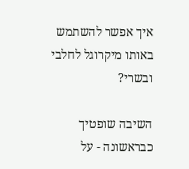איך אפשר להשתמש באותו מיקרוגל לחלבי ובשרי?

השיבה שופטיך כבראשונה - על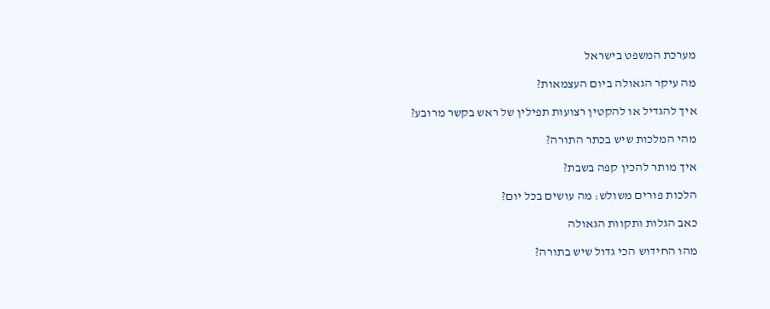מערכת המשפט בישראל

מה עיקר הגאולה ביום העצמאות?

איך להגדיל או להקטין רצועות תפילין של ראש בקשר מרובע?

מהי המלכות שיש בכתר התורה?

איך מותר להכין קפה בשבת?

הלכות פורים משולש: מה עושים בכל יום?

כאב הגלות ותקוות הגאולה

מהו החידוש הכי גדול שיש בתורה?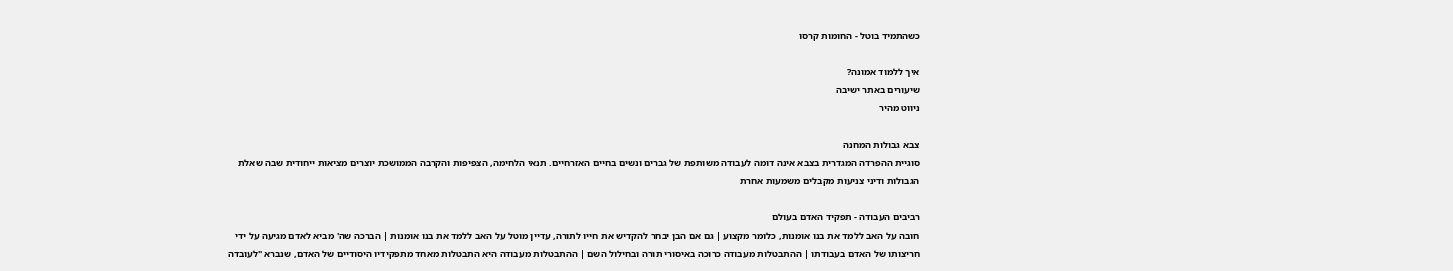כשהתמיד בוטל - החומות קרסו

איך ללמוד אמונה?
שיעורים באתר ישיבה
ניווט מהיר

צבא גבולות המחנה
סוגיית ההפרדה המגדרית בצבא אינה דומה לעבודה משותפת של גברים ונשים בחיים האזרחיים. תנאי הלחימה, הצפיפות והקרבה הממושכת יוצרים מציאות ייחודית שבה שאלת הגבולות ודיני צניעות מקבלים משמעות אחרת

רביבים העבודה - תפקיד האדם בעולם
חובה על האב ללמד את בנו אומנות, כלומר מקצוע | גם אם הבן יבחר להקדיש את חייו לתורה, עדיין מוטל על האב ללמד את בנו אומנות | הברכה שה' מביא לאדם מגיעה על ידי חריצותו של האדם בעבודתו | ההתבטלות מעבודה כרוכה באיסורי תורה ובחילול השם | ההתבטלות מעבודה היא התבטלות מאחד מתפקידיו היסודיים של האדם, שנברא "לעובדה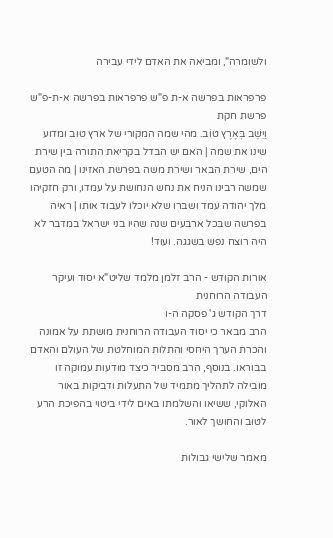ולשומרה", ומביאה את האדם לידי עבירה

פרפראות בפרשה א-ת פ"ש פרפראות בפרשה א-ת-פ"ש פרשת חקת
וַיֵּשֶׁב בְּאֶרֶץ טוֹב. מהי שמה המקורי של ארץ טוב ומדוע שינו את שמה | האם יש הבדל בקריאת התורה בין שירת הים, שירת הבאר ושירת משה בפרשת האזינו | מה הטעם שמשה רבינו הניח את נחש הנחושת על עמדו, ורק חזקיהו מלך יהודה עמד ושברו שלא יוכלו לעבוד אותו | ראיה בפרשה שבכל ארבעים שנה שהיו בני ישראל במדבר לא היה רוצח נפש בשגגה. ועוד!

אורות הקודש - הרב זלמן מלמד שליט"א יסוד ועיקר העבודה הרוחנית
דרך הקודש ג' פסקה ה-ו
הרב מבאר כי יסוד העבודה הרוחנית מושתת על אמונה והכרת הערך היחסי והתלות המוחלטת של העולם והאדם בבוראו. בנוסף, הרב מסביר כיצד מודעות עמוקה זו מובילה לתהליך מתמיד של התעלות ודביקות באור האלוקי, ששיאו והשלמתו באים לידי ביטוי בהפיכת הרע לטוב והחושך לאור.

מאמר שלישי גבולות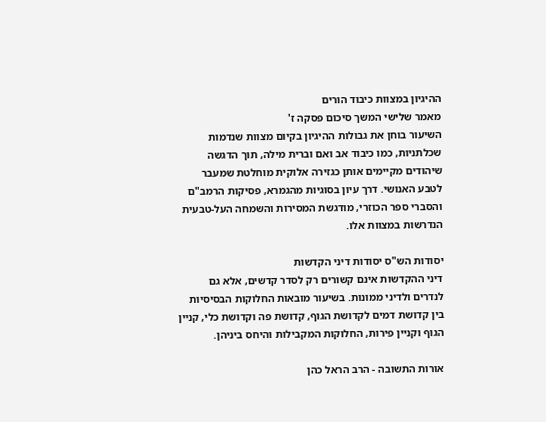ההיגיון במצוות כיבוד הורים
מאמר שלישי המשך סיכום פסקה ז'
השיעור בוחן את גבולות ההיגיון בקיום מצוות שנדמות שכלתניות, כמו כיבוד אב ואם וברית מילה, תוך הדגשה שיהודים מקיימים אותן כגזירה אלוקית מוחלטת שמעבר לטבע האנושי. דרך עיון בסוגיות מהגמרא, פסיקות הרמב"ם והסברי ספר הכוזרי, מודגשת המסירות והשמחה העל-טבעית הנדרשות במצוות אלו.

יסודות הש"ס יסודות דיני הקדשות
דיני ההקדשות אינם קשורים רק לסדר קדשים, אלא גם לנדרים ולדיני ממונות. בשיעור מובאות החלוקות הבסיסיות בין קדושת דמים לקדושת הגוף, קדושת פה וקדושת כלי, קניין הגוף וקניין פירות, החלוקות המקבילות והיחס ביניהן.

אורות התשובה - הרב הראל כהן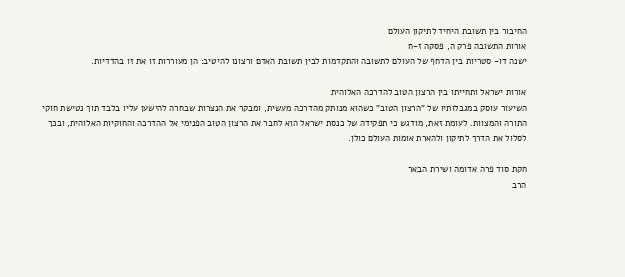החיבור בין תשובת היחיד לתיקון העולם
אורות התשובה פרק ה, פסקה ז-ח
ישנה דו- סטריות בין הדחף של העולם לתשובה והתקדמות לבין תשובת האדם ורצונו להיטיב: הן מעוררות זו את זו בהדדיות.

אורות ישראל ותחייתו בין הרצון הטוב להדרכה האלוהית
השיעור עוסק במגבלותיו של "הרצון הטוב" כשהוא מנותק מהדרכה מעשית, ומבקר את הנצרות שבחרה להישען עליו בלבד תוך נטישת חוקי התורה והמצוות. לעומת זאת, מודגש כי תפקידה של כנסת ישראל הוא לחבר את הרצון הטוב הפנימי אל ההדרכה והחוקיות האלוהית, ובכך לסלול את הדרך לתיקון ולהארת אומות העולם כולן.

חקת סוד פרה אדומה ושירת הבאר
הרב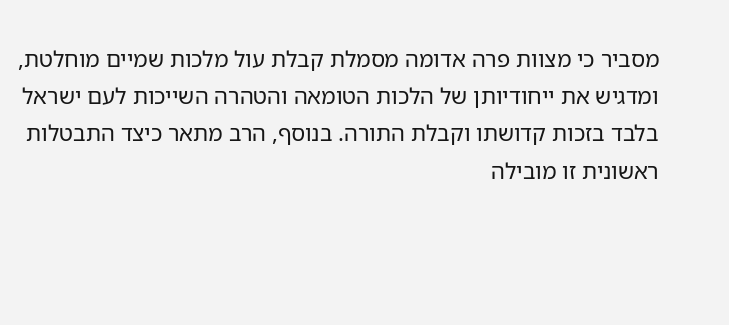מסביר כי מצוות פרה אדומה מסמלת קבלת עול מלכות שמיים מוחלטת, ומדגיש את ייחודיותן של הלכות הטומאה והטהרה השייכות לעם ישראל בלבד בזכות קדושתו וקבלת התורה. בנוסף, הרב מתאר כיצד התבטלות ראשונית זו מובילה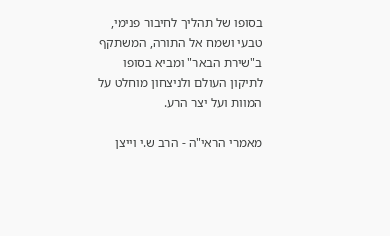בסופו של תהליך לחיבור פנימי, טבעי ושמח אל התורה, המשתקף ב"שירת הבאר" ומביא בסופו לתיקון העולם ולניצחון מוחלט על המוות ועל יצר הרע.

מאמרי הראי"ה - הרב ש.י וייצן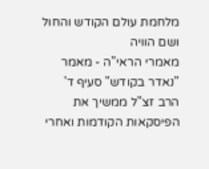מלחמת עולם הקודש והחול ושם הוויה
מאמרי הראי"ה - מאמר "נאדר בקודש" סעיף ד'
הרב זצ"ל ממשיך את הפיסקאות הקודמות ואחרי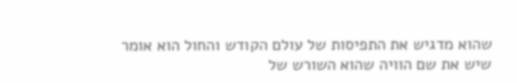שהוא מדגיש את התפיסות של עולם הקודש והחול הוא אומר שיש את שם הוויה שהוא השורש של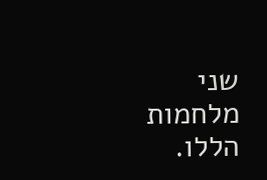שני מלחמות הללו.